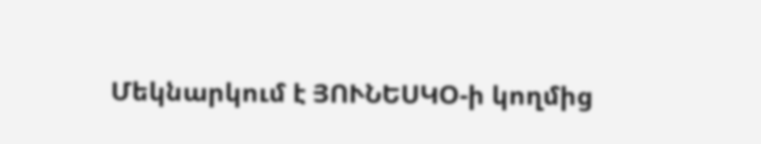Մեկնարկում է ՅՈՒՆԵՍԿՕ-ի կողմից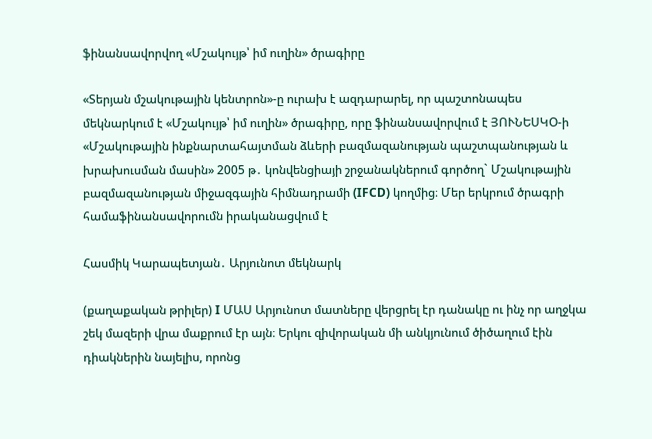ֆինանսավորվող «Մշակույթ՝ իմ ուղին» ծրագիրը

«Տերյան մշակութային կենտրոն»-ը ուրախ է ազդարարել, որ պաշտոնապես մեկնարկում է «Մշակույթ՝ իմ ուղին» ծրագիրը, որը ֆինանսավորվում է ՅՈՒՆԵՍԿՕ-ի «Մշակութային ինքնարտահայտման ձևերի բազմազանության պաշտպանության և խրախուսման մասին» 2005 թ․ կոնվենցիայի շրջանակներում գործող` Մշակութային բազմազանության միջազգային հիմնադրամի (IFCD) կողմից։ Մեր երկրում ծրագրի համաֆինանսավորումն իրականացվում է

Հասմիկ Կարապետյան․ Արյունոտ մեկնարկ

(քաղաքական թրիլեր) I ՄԱՍ Արյունոտ մատները վերցրել էր դանակը ու ինչ որ աղջկա շեկ մազերի վրա մաքրում էր այն։ Երկու զիվորական մի անկյունում ծիծաղում էին դիակներին նայելիս, որոնց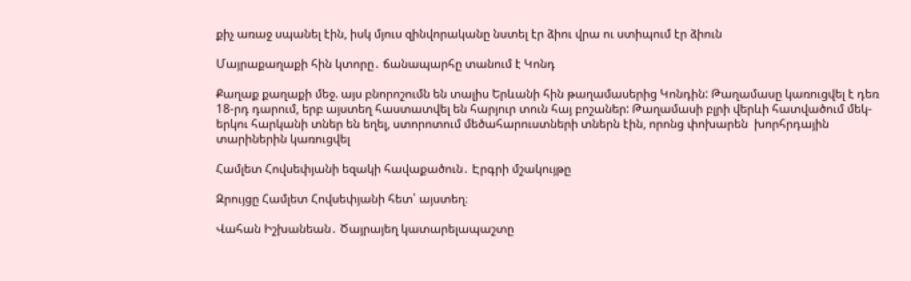քիչ առաջ սպանել էին, իսկ մյուս զինվորականը նստել էր ձիու վրա ու ստիպում էր ձիուն

Մայրաքաղաքի հին կտորը․ ճանապարհը տանում է Կոնդ

Քաղաք քաղաքի մեջ. այս բնորոշումն են տալիս Երևանի հին թաղամասերից Կոնդին: Թաղամասը կառուցվել է դեռ 18-րդ դարում, երբ այստեղ հաստատվել են հարյուր տուն հայ բոշաներ: Թաղամասի բլրի վերևի հատվածում մեկ-երկու հարկանի տներ են եղել, ստորոտում մեծահարուստների տներն էին, որոնց փոխարեն  խորհրդային տարիներին կառուցվել

Համլետ Հովսեփյանի եզակի հավաքածուն․ Էրգրի մշակույթը

Զրույցը Համլետ Հովսեփյանի հետ՝ այստեղ։

Վահան Իշխանեան․ Ծայրայեղ կատարելապաշտը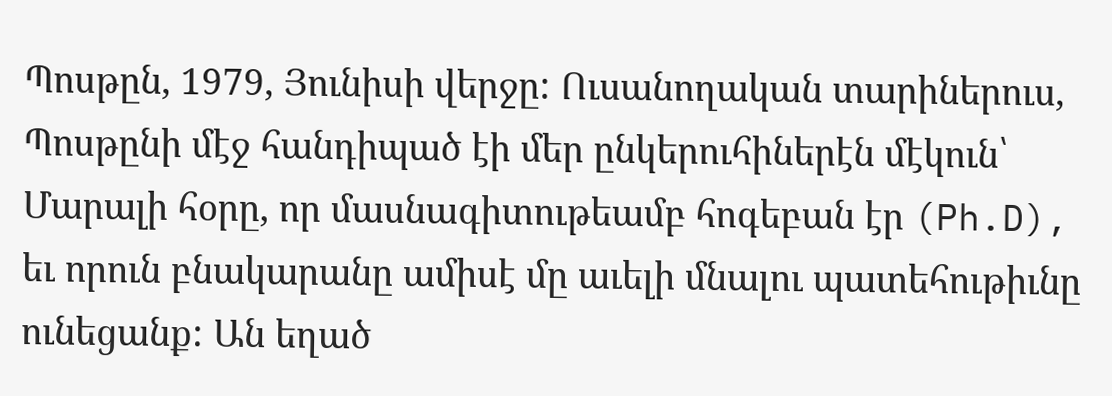Պոսթըն, 1979, Յունիսի վերջը: Ուսանողական տարիներուս, Պոսթընի մէջ հանդիպած էի մեր ընկերուհիներէն մէկուն՝ Մարալի հօրը, որ մասնագիտութեամբ հոգեբան էր (Ph.D), եւ որուն բնակարանը ամիսէ մը աւելի մնալու պատեհութիւնը ունեցանք: Ան եղած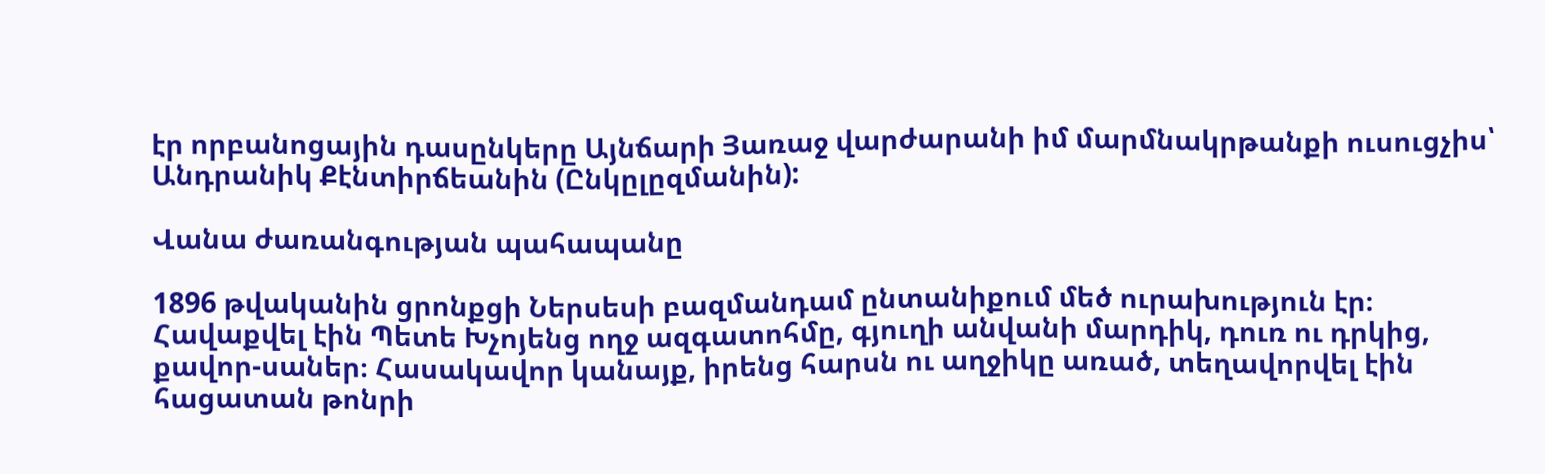էր որբանոցային դասընկերը Այնճարի Յառաջ վարժարանի իմ մարմնակրթանքի ուսուցչիս՝ Անդրանիկ Քէնտիրճեանին (Ընկըլըզմանին):

Վանա ժառանգության պահապանը

1896 թվականին ցրոնքցի Ներսեսի բազմանդամ ընտանիքում մեծ ուրախություն էր։ Հավաքվել էին Պետե Խչոյենց ողջ ազգատոհմը, գյուղի անվանի մարդիկ, դուռ ու դրկից, քավոր-սաներ։ Հասակավոր կանայք, իրենց հարսն ու աղջիկը առած, տեղավորվել էին հացատան թոնրի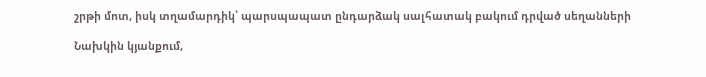շրթի մոտ, իսկ տղամարդիկ՝ պարսպապատ ընդարձակ սալհատակ բակում դրված սեղանների

Նախկին կյանքում,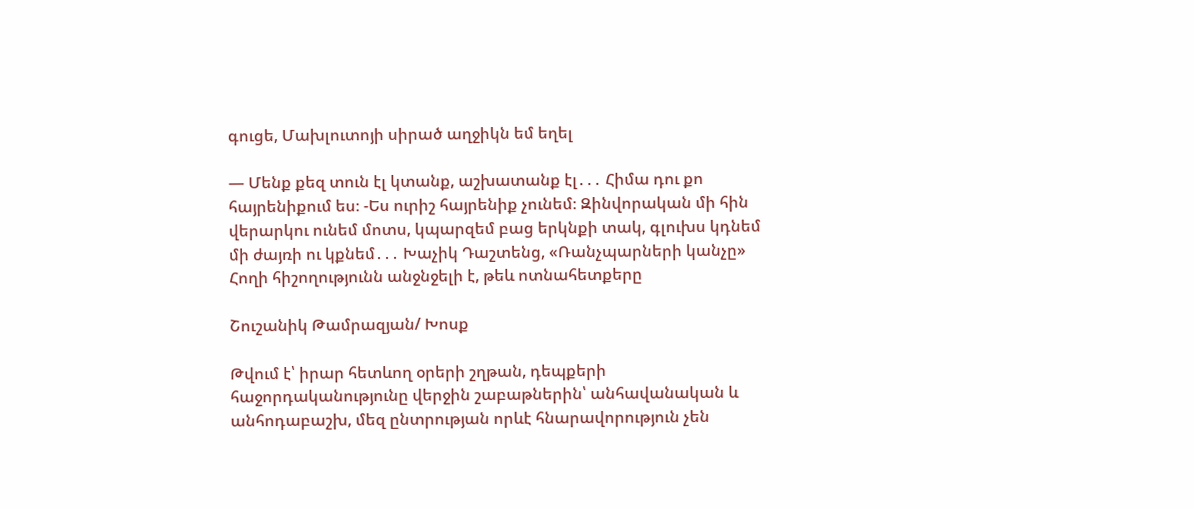գուցե, Մախլուտոյի սիրած աղջիկն եմ եղել

— Մենք քեզ տուն էլ կտանք, աշխատանք էլ․․․ Հիմա դու քո հայրենիքում ես։ -Ես ուրիշ հայրենիք չունեմ։ Զինվորական մի հին վերարկու ունեմ մոտս, կպարզեմ բաց երկնքի տակ, գլուխս կդնեմ մի ժայռի ու կքնեմ․․․ Խաչիկ Դաշտենց, «Ռանչպարների կանչը»  Հողի հիշողությունն անջնջելի է, թեև ոտնահետքերը

Շուշանիկ Թամրազյան/ Խոսք

Թվում է՝ իրար հետևող օրերի շղթան, դեպքերի հաջորդականությունը վերջին շաբաթներին՝ անհավանական և անհոդաբաշխ, մեզ ընտրության որևէ հնարավորություն չեն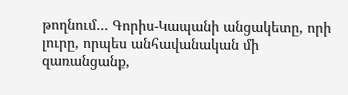թողնում… Գորիս-Կապանի անցակետը, որի լուրը, որպես անհավանական մի զառանցանք,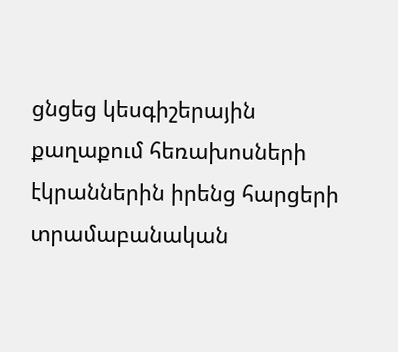ցնցեց կեսգիշերային քաղաքում հեռախոսների էկրաններին իրենց հարցերի տրամաբանական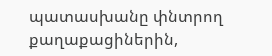պատասխանը փնտրող քաղաքացիներին,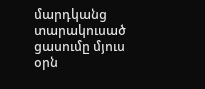մարդկանց տարակուսած ցասումը մյուս օրն